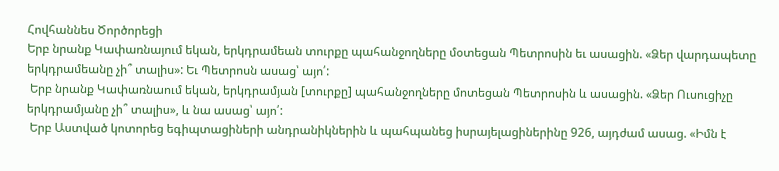Հովհաննես Ծործորեցի
Երբ նրանք Կափառնայում եկան, երկդրամեան տուրքը պահանջողները մօտեցան Պետրոսին եւ ասացին. «Ձեր վարդապետը երկդրամեանը չի՞ տալիս»: Եւ Պետրոսն ասաց՝ այո՛:
 Երբ նրանք Կափառնաում եկան, երկդրամյան [տուրքը] պահանջողները մոտեցան Պետրոսին և ասացին. «Ձեր Ուսուցիչը երկդրամյանը չի՞ տալիս», և նա ասաց՝ այո՛:
 Երբ Աստված կոտորեց եգիպտացիների անդրանիկներին և պահպանեց իսրայելացիներինը 926, այդժամ ասաց. «Իմն է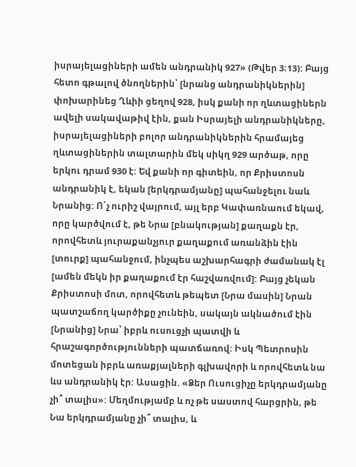իսրայելացիների ամեն անդրանիկ 927» (Թվեր 3։13): Բայց հետո գթալով ծնողներին՝ [նրանց անդրանիկներին] փոխարինեց Ղևիի ցեղով 928, իսկ քանի որ ղևտացիներն ավելի սակավաթիվ էին, քան Իսրայելի անդրանիկները, իսրայելացիների բոլոր անդրանիկներին հրամայեց ղևտացիներին տալտարին մեկ սիկղ 929 արծաթ, որը երկու դրամ 930 է: Եվ քանի որ գիտեին, որ Քրիստոսն անդրանիկ է, եկան [երկդրամյանը] պահանջելու նաև Նրանից: Ո՛չ ուրիշ վայրում, այլ երբ Կափառնաում եկավ, որը կարծվում է, թե Նրա [բնակության] քաղաքն էր, որովհետև յուրաքանչյուր քաղաքում առանձին էին [տուրք] պահանջում, ինչպես աշխարհագրի ժամանակ էլ [ամեն մեկն իր քաղաքում էր հաշվառվում]: Բայց չեկան Քրիստոսի մոտ, որովհետև թեպետ [Նրա մասին] Նրան պատշաճող կարծիքը չունեին, սակայն ակնածում էին [Նրանից] Նրա՝ իբրև ուսուցչի պատվի և հրաշագործությունների պատճառով: Իսկ Պետրոսին մոտեցան իբրև առաքյալների գլխավորի և որովհետև նա ևս անդրանիկ էր: Ասացին. «Ձեր Ուսուցիչը երկդրամյանը չի՞ տալիս»: Մեղմությամբ և ոչ թե սաստով հարցրին, թե Նա երկդրամյանը չի՞ տալիս, և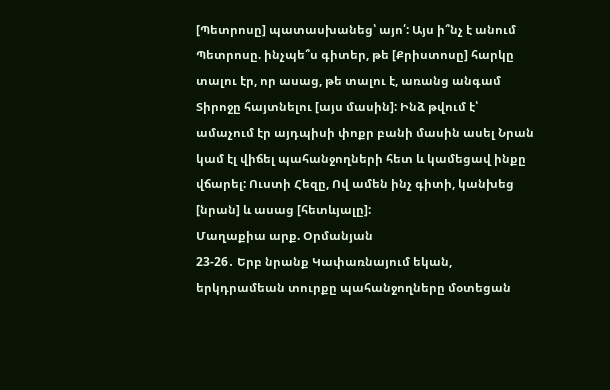[Պետրոսը] պատասխանեց՝ այո՛: Այս ի՞նչ է անում Պետրոսը. ինչպե՞ս գիտեր, թե [Քրիստոսը] հարկը տալու էր, որ ասաց, թե տալու է, առանց անգամ Տիրոջը հայտնելու [այս մասին]: Ինձ թվում է՝ ամաչում էր այդպիսի փոքր բանի մասին ասել Նրան կամ էլ վիճել պահանջողների հետ և կամեցավ ինքը վճարել: Ուստի Հեզը, Ով ամեն ինչ գիտի, կանխեց [նրան] և ասաց [հետևյալը]:
Մաղաքիա արք. Օրմանյան
23-26․ Երբ նրանք Կափառնայում եկան, երկդրամեան տուրքը պահանջողները մօտեցան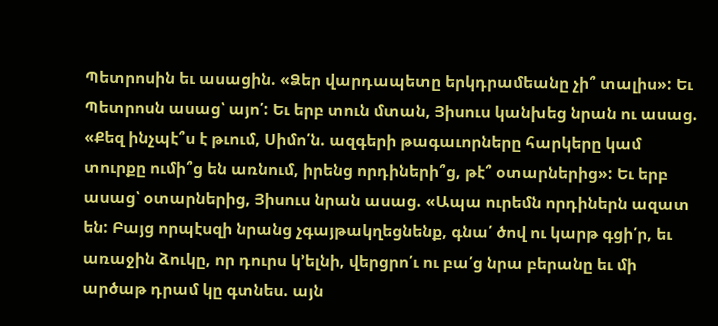Պետրոսին եւ ասացին. «Ձեր վարդապետը երկդրամեանը չի՞ տալիս»: Եւ Պետրոսն ասաց՝ այո՛: Եւ երբ տուն մտան, Յիսուս կանխեց նրան ու ասաց. «Քեզ ինչպէ՞ս է թւում, Սիմո՛ն. ազգերի թագաւորները հարկերը կամ տուրքը ումի՞ց են առնում, իրենց որդիների՞ց, թէ՞ օտարներից»: Եւ երբ ասաց՝ օտարներից, Յիսուս նրան ասաց. «Ապա ուրեմն որդիներն ազատ են: Բայց որպէսզի նրանց չգայթակղեցնենք, գնա՛ ծով ու կարթ գցի՛ր, եւ առաջին ձուկը, որ դուրս կ՚ելնի, վերցրո՛ւ ու բա՛ց նրա բերանը եւ մի արծաթ դրամ կը գտնես. այն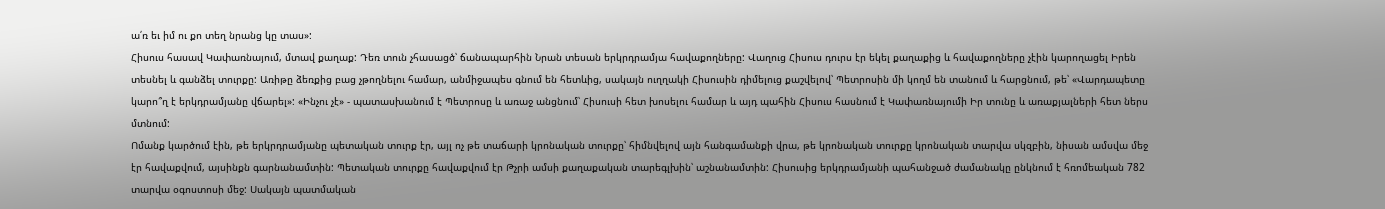ա՛ռ եւ իմ ու քո տեղ նրանց կը տաս»:
Հիսուս հասավ Կափառնայում, մտավ քաղաք: Դեռ տուն չհասացծ՝ ճանապարհին Նրան տեսան երկրդրամյա հավաքողները: Վաղուց Հիսուս դուրս էր եկել քաղաքից և հավաքողները չէին կարողացել Իրեն տեսնել և գանձել տուրքը: Առիթը ձեռքից բաց չթողնելու համար, անմիջապես գնում են հետևից, սակայն ուղղակի Հիսուսին դիմելուց քաշվելով՝ Պետրոսին մի կողմ են տանում և հարցնում, թե՝ «Վարդապետը կարո՞ղ է երկդրամյանը վճարել»: «Ինչու չէ» - պատասխանում է Պետրոսը և առաջ անցնում՝ Հիսուսի հետ խոսելու համար և այդ պահին Հիսուս հասնում է Կափառնայումի Իր տունը և առաքյալների հետ ներս մտնում:
Ոմանք կարծում էին, թե երկրդրամյանը պետական տուրք էր, այլ ոչ թե տաճարի կրոնական տուրքը՝ հիմնվելով այն հանգամանքի վրա, թե կրոնական տուրքը կրոնական տարվա սկզբին, նիսան ամսվա մեջ էր հավաքվում, այսինքն գարնանամտին: Պետական տուրքը հավաքվում էր Թչրի ամսի քաղաքական տարեգլխին՝ աշնանամտին: Հիսուսից երկդրամյանի պահանջած ժամանակը ընկնում է հռոմեական 782 տարվա օգոստոսի մեջ: Սակայն պատմական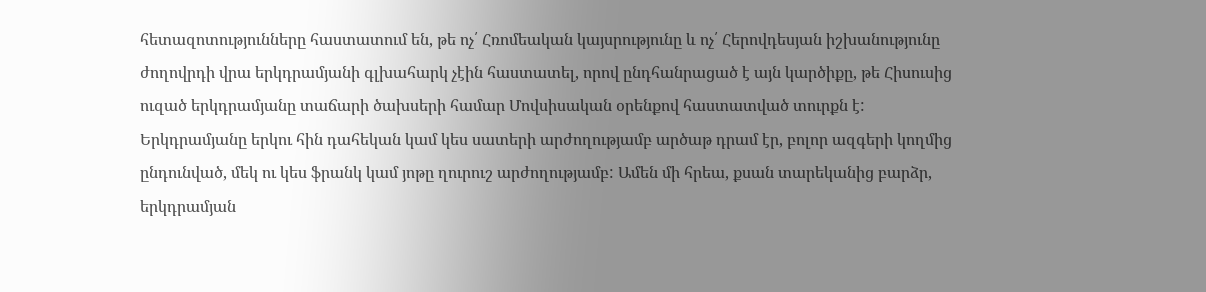հետազոտությունները հաստատում են, թե ոչ՛ Հռոմեական կայսրությունը և ոչ՛ Հերովդեսյան իշխանությունը ժողովրդի վրա երկդրամյանի գլխահարկ չէին հաստատել, որով ընդհանրացած է այն կարծիքը, թե Հիսուսից ուզած երկդրամյանը տաճարի ծախսերի համար Մովսիսական օրենքով հաստատված տուրքն է:
Երկդրամյանը երկու հին դահեկան կամ կես սատերի արժողությամբ արծաթ դրամ էր, բոլոր ազգերի կողմից ընդունված, մեկ ու կես ֆրանկ կամ յոթը ղուրուշ արժողությամբ: Ամեն մի հրեա, քսան տարեկանից բարձր, երկդրամյան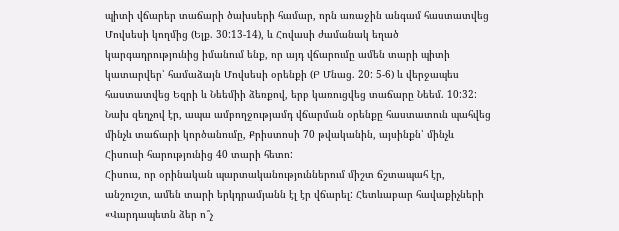պիտի վճարեր տաճարի ծախսերի համար, որն առաջին անգամ հաստատվեց Մովսեսի կողմից (Ելք. 30:13-14), և Հովասի ժամանակ եղած կարգադրությունից իմանում ենք, որ այդ վճարումը ամեն տարի պիտի կատարվեր՝ համաձայն Մովսեսի օրենքի (Բ Մնաց. 20: 5-6) և վերջապես հաստատվեց Եզրի և Նեեմիի ձեռքով, երբ կառուցվեց տաճարը Նեեմ. 10:32: Նախ զեղչով էր, ապա ամբողջությամդ վճարման օրենքը հաստատուն պահվեց մինչև տաճարի կործանումը, Քրիստոսի 70 թվականին, այսինքն՝ մինչև Հիսուսի հարությունից 40 տարի հետո:
Հիսուս, որ օրինական պարտականություններում միշտ ճշտապահ էր, անշուշտ, ամեն տարի երկդրամյանն էլ էր վճարել: Հետևաբար հավաքիչների «Վարդապետն ձեր ո՞չ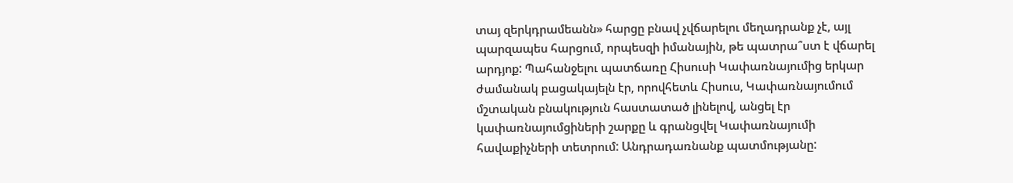տայ զերկդրամեանն» հարցը բնավ չվճարելու մեղադրանք չէ, այլ պարզապես հարցում, որպեսզի իմանային, թե պատրա՞ստ է վճարել արդյոք: Պահանջելու պատճառը Հիսուսի Կափառնայումից երկար ժամանակ բացակայելն էր, որովհետև Հիսուս, Կափառնայումում մշտական բնակություն հաստատած լինելով, անցել էր կափառնայումցիների շարքը և գրանցվել Կափառնայումի հավաքիչների տետրում: Անդրադառնանք պատմությանը: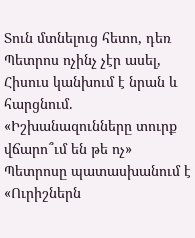Տուն մտնելուց հետո, դեռ Պետրոս ոչինչ չէր ասել, Հիսուս կանխում է նրան և հարցնում. «Իշխանազունները տուրք վճարո՞ւմ են թե ոչ» Պետրոսը պատասխանում է «Ուրիշներն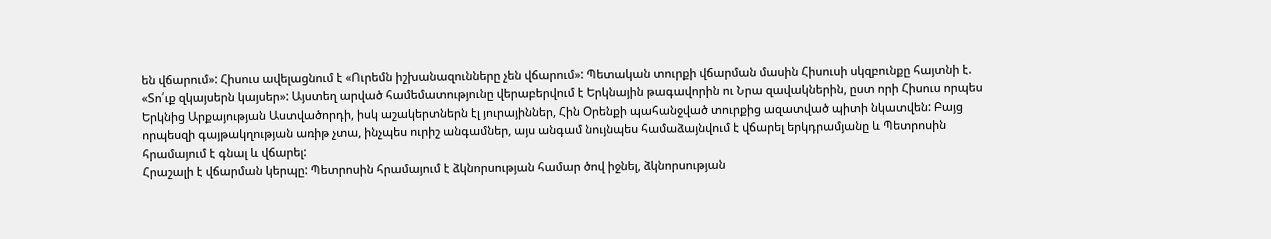են վճարում»: Հիսուս ավելացնում է «Ուրեմն իշխանազունները չեն վճարում»: Պետական տուրքի վճարման մասին Հիսուսի սկզբունքը հայտնի է. «Տո՛ւք զկայսերն կայսեր»: Այստեղ արված համեմատությունը վերաբերվում է Երկնային թագավորին ու Նրա զավակներին, ըստ որի Հիսուս որպես Երկնից Արքայության Աստվածորդի, իսկ աշակերտներն էլ յուրայիններ, Հին Օրենքի պահանջված տուրքից ազատված պիտի նկատվեն: Բայց որպեսզի գայթակղության առիթ չտա, ինչպես ուրիշ անգամներ, այս անգամ նույնպես համաձայնվում է վճարել երկդրամյանը և Պետրոսին հրամայում է գնալ և վճարել:
Հրաշալի է վճարման կերպը: Պետրոսին հրամայում է ձկնորսության համար ծով իջնել, ձկնորսության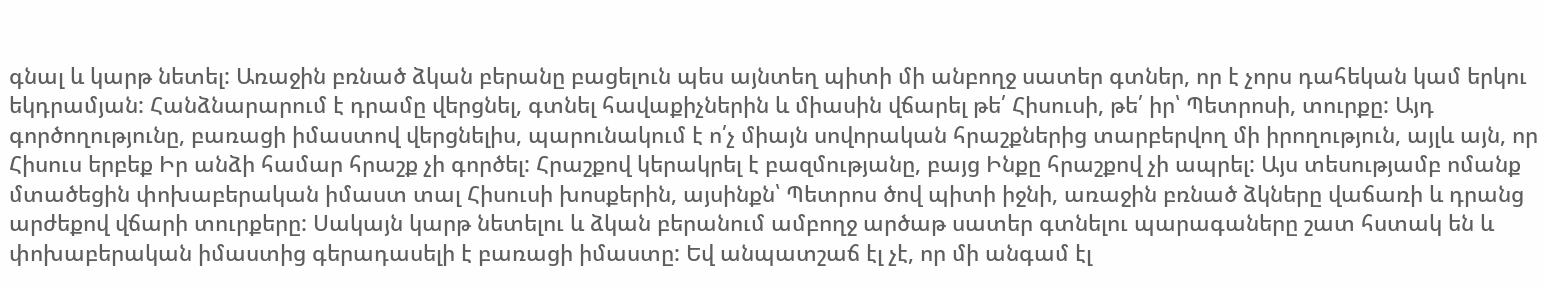գնալ և կարթ նետել: Առաջին բռնած ձկան բերանը բացելուն պես այնտեղ պիտի մի անբողջ սատեր գտներ, որ է չորս դահեկան կամ երկու եկդրամյան: Հանձնարարում է դրամը վերցնել, գտնել հավաքիչներին և միասին վճարել թե՛ Հիսուսի, թե՛ իր՝ Պետրոսի, տուրքը: Այդ գործողությունը, բառացի իմաստով վերցնելիս, պարունակում է ո՛չ միայն սովորական հրաշքներից տարբերվող մի իրողություն, այլև այն, որ Հիսուս երբեք Իր անձի համար հրաշք չի գործել: Հրաշքով կերակրել է բազմությանը, բայց Ինքը հրաշքով չի ապրել: Այս տեսությամբ ոմանք մտածեցին փոխաբերական իմաստ տալ Հիսուսի խոսքերին, այսինքն՝ Պետրոս ծով պիտի իջնի, առաջին բռնած ձկները վաճառի և դրանց արժեքով վճարի տուրքերը: Սակայն կարթ նետելու և ձկան բերանում ամբողջ արծաթ սատեր գտնելու պարագաները շատ հստակ են և փոխաբերական իմաստից գերադասելի է բառացի իմաստը: Եվ անպատշաճ էլ չէ, որ մի անգամ էլ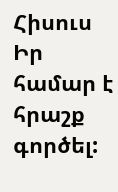Հիսուս Իր համար է հրաշք գործել: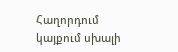Հաղորդում կայքում սխալի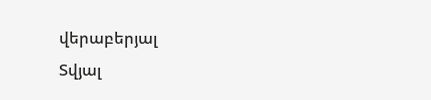վերաբերյալ
Տվյալ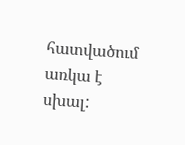հատվածում առկա է սխալ: